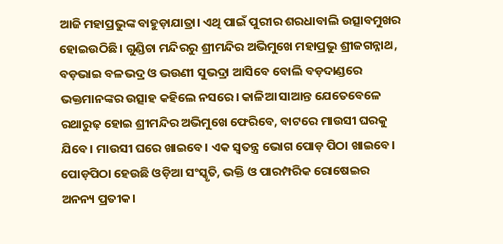ଆଜି ମହାପ୍ରଭୁଙ୍କ ବାହୁଡ଼ାଯାତ୍ରା। ଏଥି ପାଇଁ ପୁରୀର ଶରଧାବାଲି ଉତ୍ସାବମୁଖର ହୋଇଉଠିଛି। ଗୁଣ୍ଡିଚା ମନ୍ଦିରରୁ ଶ୍ରୀମନ୍ଦିର ଅଭିମୁଖେ ମହାପ୍ରଭୁ ଶ୍ରୀଜଗନ୍ନାଥ, ବଡ଼ଭାଇ ବଳଭଦ୍ର ଓ ଭଉଣୀ ସୁଭଦ୍ରା ଆସିବେ ବୋଲି ବଡ଼ଦାଣ୍ଡରେ ଭକ୍ତମାନଙ୍କର ଉତ୍ସାହ କହିଲେ ନସରେ। କାଳିଆ ସାଆନ୍ତ ଯେତେବେଳେ ରଥାରୁଢ଼ ହୋଇ ଶ୍ରୀମନ୍ଦିର ଅଭିମୁଖେ ଫେରିବେ, ବାଟରେ ମାଉସୀ ଘରକୁ ଯିବେ। ମାଉସୀ ଘରେ ଖାଇବେ। ଏକ ସ୍ୱତନ୍ତ୍ର ଭୋଗ ପୋଡ଼ ପିଠା ଖାଇବେ। ପୋଡ଼ପିଠା ହେଉଛି ଓଡ଼ିଆ ସଂସ୍କୃତି, ଭକ୍ତି ଓ ପାରମ୍ପରିକ ରୋଷେଇର ଅନନ୍ୟ ପ୍ରତୀକ।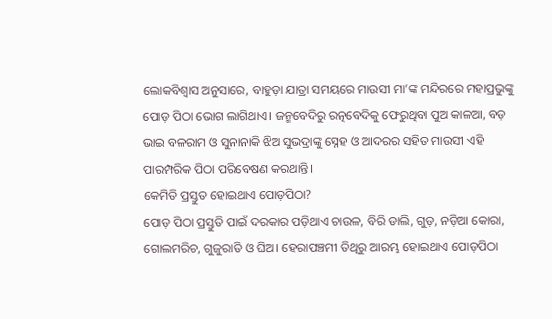ଲୋକବିଶ୍ୱାସ ଅନୁସାରେ, ବାହୁଡ଼ା ଯାତ୍ରା ସମୟରେ ମାଉସୀ ମା’ଙ୍କ ମନ୍ଦିରରେ ମହାପ୍ରଭୁଙ୍କୁ ପୋଡ଼ ପିଠା ଭୋଗ ଲାଗିଥାଏ। ଜନ୍ମବେଦିରୁ ରତ୍ନବେଦିକୁ ଫେରୁଥିବା ପୁଅ କାଳଆ, ବଡ଼ ଭାଇ ବଳରାମ ଓ ସୁନାନାକି ଝିଅ ସୁଭଦ୍ରାଙ୍କୁ ସ୍ନେହ ଓ ଆଦରର ସହିତ ମାଉସୀ ଏହି ପାରମ୍ପରିକ ପିଠା ପରିବେଷଣ କରଥାନ୍ତି।
କେମିତି ପ୍ରସ୍ତୁତ ହୋଇଥାଏ ପୋଡ଼ପିଠା?
ପୋଡ଼ ପିଠା ପ୍ରସ୍ତୁତି ପାଇଁ ଦରକାର ପଡ଼ିଥାଏ ଚାଉଳ, ବିରି ଡାଲି, ଗୁଡ଼, ନଡ଼ିଆ କୋରା, ଗୋଲମରିଚ, ଗୁଜୁରାତି ଓ ଘିଅ। ହେରାପଞ୍ଚମୀ ତିଥିରୁ ଆରମ୍ଭ ହୋଇଥାଏ ପୋଡ଼ପିଠା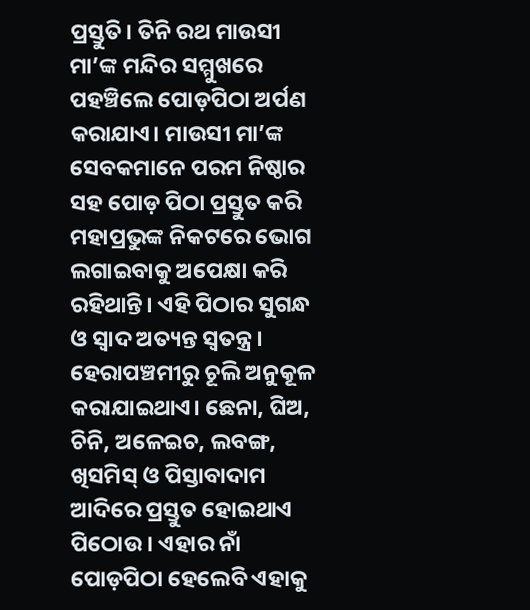ପ୍ରସ୍ତୁତି। ତିନି ରଥ ମାଉସୀ ମା’ଙ୍କ ମନ୍ଦିର ସମ୍ମୁଖରେ ପହଞ୍ଚିଲେ ପୋଡ଼ପିଠା ଅର୍ପଣ କରାଯାଏ। ମାଉସୀ ମା’ଙ୍କ ସେବକମାନେ ପରମ ନିଷ୍ଠାର ସହ ପୋଡ଼ ପିଠା ପ୍ରସ୍ତୁତ କରି ମହାପ୍ରଭୁଙ୍କ ନିକଟରେ ଭୋଗ ଲଗାଇବାକୁ ଅପେକ୍ଷା କରି ରହିଥାନ୍ତି। ଏହି ପିଠାର ସୁଗନ୍ଧ ଓ ସ୍ୱାଦ ଅତ୍ୟନ୍ତ ସ୍ୱତନ୍ତ୍ର। ହେରାପଞ୍ଚମୀରୁ ଚୂଲି ଅନୁକୂଳ କରାଯାଇଥାଏ। ଛେନା, ଘିଅ, ଚିନି, ଅଳେଇଚ, ଲବଙ୍ଗ, ଖିସମିସ୍ ଓ ପିସ୍ତାବାଦାମ ଆଦିରେ ପ୍ରସ୍ତୁତ ହୋଇଥାଏ ପିଠୋଉ । ଏହାର ନାଁ ପୋଡ଼ପିଠା ହେଲେବି ଏହାକୁ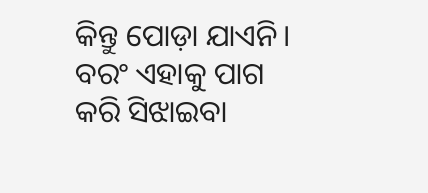କିନ୍ତୁ ପୋଡ଼ା ଯାଏନି। ବରଂ ଏହାକୁ ପାଗ କରି ସିଝାଇବା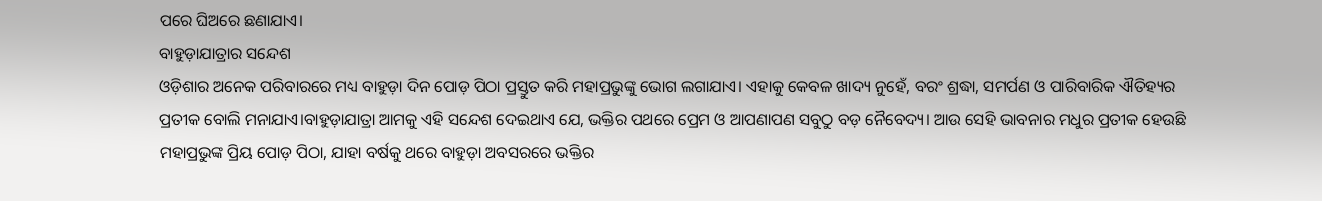ପରେ ଘିଅରେ ଛଣାଯାଏ।
ବାହୁଡ଼ାଯାତ୍ରାର ସନ୍ଦେଶ
ଓଡ଼ିଶାର ଅନେକ ପରିବାରରେ ମଧ୍ୟ ବାହୁଡ଼ା ଦିନ ପୋଡ଼ ପିଠା ପ୍ରସ୍ତୁତ କରି ମହାପ୍ରଭୁଙ୍କୁ ଭୋଗ ଲଗାଯାଏ। ଏହାକୁ କେବଳ ଖାଦ୍ୟ ନୁହେଁ, ବରଂ ଶ୍ରଦ୍ଧା, ସମର୍ପଣ ଓ ପାରିବାରିକ ଐତିହ୍ୟର ପ୍ରତୀକ ବୋଲି ମନାଯାଏ।ବାହୁଡ଼ାଯାତ୍ରା ଆମକୁ ଏହି ସନ୍ଦେଶ ଦେଇଥାଏ ଯେ, ଭକ୍ତିର ପଥରେ ପ୍ରେମ ଓ ଆପଣାପଣ ସବୁଠୁ ବଡ଼ ନୈବେଦ୍ୟ। ଆଉ ସେହି ଭାବନାର ମଧୁର ପ୍ରତୀକ ହେଉଛି ମହାପ୍ରଭୁଙ୍କ ପ୍ରିୟ ପୋଡ଼ ପିଠା, ଯାହା ବର୍ଷକୁ ଥରେ ବାହୁଡ଼ା ଅବସରରେ ଭକ୍ତିର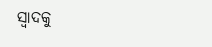ସ୍ୱାଦକୁ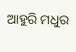ଆହୁରି ମଧୁର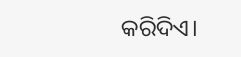କରିଦିଏ।